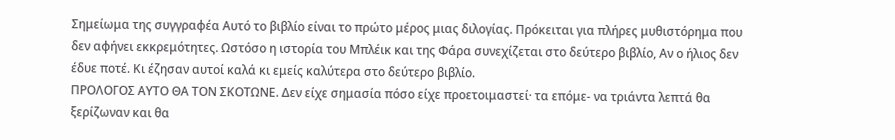Σημείωμα της συγγραφέα Αυτό το βιβλίο είναι το πρώτο μέρος μιας διλογίας. Πρόκειται για πλήρες μυθιστόρημα που δεν αφήνει εκκρεμότητες. Ωστόσο η ιστορία του Μπλέικ και της Φάρα συνεχίζεται στο δεύτερο βιβλίο, Αν ο ήλιος δεν έδυε ποτέ. Κι έζησαν αυτοί καλά κι εμείς καλύτερα στο δεύτερο βιβλίο.
ΠΡΟΛΟΓΟΣ ΑΥΤΟ ΘΑ ΤΟΝ ΣΚΟΤΩΝΕ. Δεν είχε σημασία πόσο είχε προετοιμαστεί· τα επόμε- να τριάντα λεπτά θα ξερίζωναν και θα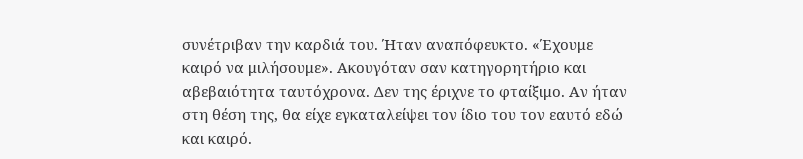συνέτριβαν την καρδιά του. Ήταν αναπόφευκτο. «Έχουμε καιρό να μιλήσουμε». Ακουγόταν σαν κατηγορητήριο και αβεβαιότητα ταυτόχρονα. Δεν της έριχνε το φταίξιμο. Αν ήταν στη θέση της, θα είχε εγκαταλείψει τον ίδιο του τον εαυτό εδώ και καιρό.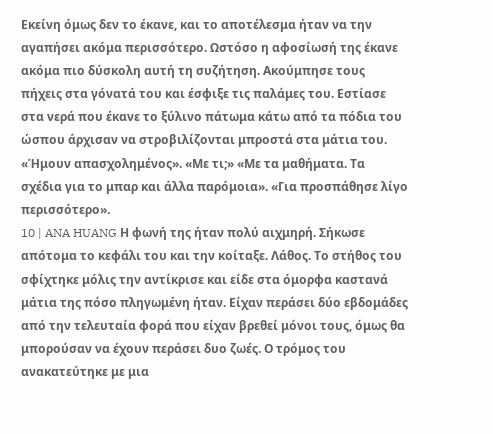Εκείνη όμως δεν το έκανε, και το αποτέλεσμα ήταν να την αγαπήσει ακόμα περισσότερο. Ωστόσο η αφοσίωσή της έκανε ακόμα πιο δύσκολη αυτή τη συζήτηση. Ακούμπησε τους πήχεις στα γόνατά του και έσφιξε τις παλάμες του. Εστίασε στα νερά που έκανε το ξύλινο πάτωμα κάτω από τα πόδια του ώσπου άρχισαν να στροβιλίζονται μπροστά στα μάτια του. «Ήμουν απασχολημένος». «Με τι;» «Με τα μαθήματα. Τα σχέδια για το μπαρ και άλλα παρόμοια». «Για προσπάθησε λίγο περισσότερο».
10 | ANA HUANG Η φωνή της ήταν πολύ αιχμηρή. Σήκωσε απότομα το κεφάλι του και την κοίταξε. Λάθος. Το στήθος του σφίχτηκε μόλις την αντίκρισε και είδε στα όμορφα καστανά μάτια της πόσο πληγωμένη ήταν. Είχαν περάσει δύο εβδομάδες από την τελευταία φορά που είχαν βρεθεί μόνοι τους, όμως θα μπορούσαν να έχουν περάσει δυο ζωές. Ο τρόμος του ανακατεύτηκε με μια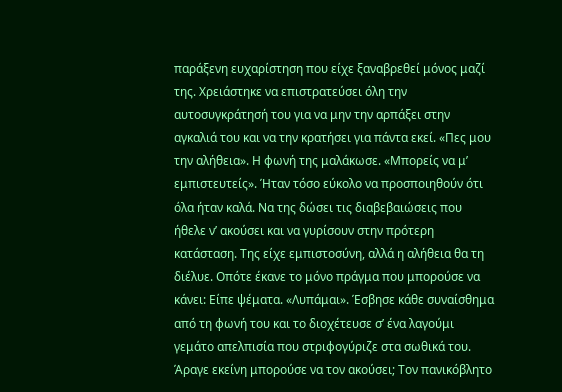παράξενη ευχαρίστηση που είχε ξαναβρεθεί μόνος μαζί της. Χρειάστηκε να επιστρατεύσει όλη την αυτοσυγκράτησή του για να μην την αρπάξει στην αγκαλιά του και να την κρατήσει για πάντα εκεί. «Πες μου την αλήθεια». Η φωνή της μαλάκωσε. «Μπορείς να μ’ εμπιστευτείς». Ήταν τόσο εύκολο να προσποιηθούν ότι όλα ήταν καλά. Να της δώσει τις διαβεβαιώσεις που ήθελε ν’ ακούσει και να γυρίσουν στην πρότερη κατάσταση. Της είχε εμπιστοσύνη, αλλά η αλήθεια θα τη διέλυε. Οπότε έκανε το μόνο πράγμα που μπορούσε να κάνει: Είπε ψέματα. «Λυπάμαι». Έσβησε κάθε συναίσθημα από τη φωνή του και το διοχέτευσε σ’ ένα λαγούμι γεμάτο απελπισία που στριφογύριζε στα σωθικά του. Άραγε εκείνη μπορούσε να τον ακούσει; Τον πανικόβλητο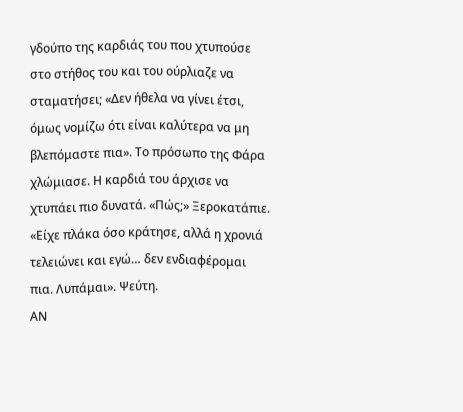γδούπο της καρδιάς του που χτυπούσε στο στήθος του και του ούρλιαζε να σταματήσει; «Δεν ήθελα να γίνει έτσι, όμως νομίζω ότι είναι καλύτερα να μη βλεπόμαστε πια». Το πρόσωπο της Φάρα χλώμιασε. Η καρδιά του άρχισε να χτυπάει πιο δυνατά. «Πώς;» Ξεροκατάπιε. «Είχε πλάκα όσο κράτησε, αλλά η χρονιά τελειώνει και εγώ… δεν ενδιαφέρομαι πια. Λυπάμαι». Ψεύτη.
ΑΝ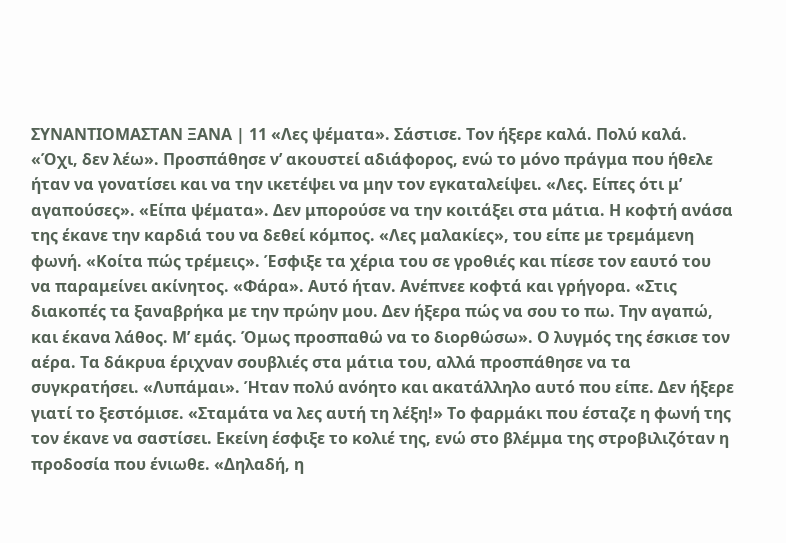ΣΥΝΑΝΤΙΟΜΑΣΤΑΝ ΞΑΝΑ | 11 «Λες ψέματα». Σάστισε. Τον ήξερε καλά. Πολύ καλά. «Όχι, δεν λέω». Προσπάθησε ν’ ακουστεί αδιάφορος, ενώ το μόνο πράγμα που ήθελε ήταν να γονατίσει και να την ικετέψει να μην τον εγκαταλείψει. «Λες. Είπες ότι μ’ αγαπούσες». «Είπα ψέματα». Δεν μπορούσε να την κοιτάξει στα μάτια. Η κοφτή ανάσα της έκανε την καρδιά του να δεθεί κόμπος. «Λες μαλακίες», του είπε με τρεμάμενη φωνή. «Κοίτα πώς τρέμεις». Έσφιξε τα χέρια του σε γροθιές και πίεσε τον εαυτό του να παραμείνει ακίνητος. «Φάρα». Αυτό ήταν. Ανέπνεε κοφτά και γρήγορα. «Στις διακοπές τα ξαναβρήκα με την πρώην μου. Δεν ήξερα πώς να σου το πω. Την αγαπώ, και έκανα λάθος. Μ’ εμάς. Όμως προσπαθώ να το διορθώσω». Ο λυγμός της έσκισε τον αέρα. Τα δάκρυα έριχναν σουβλιές στα μάτια του, αλλά προσπάθησε να τα συγκρατήσει. «Λυπάμαι». Ήταν πολύ ανόητο και ακατάλληλο αυτό που είπε. Δεν ήξερε γιατί το ξεστόμισε. «Σταμάτα να λες αυτή τη λέξη!» Το φαρμάκι που έσταζε η φωνή της τον έκανε να σαστίσει. Εκείνη έσφιξε το κολιέ της, ενώ στο βλέμμα της στροβιλιζόταν η προδοσία που ένιωθε. «Δηλαδή, η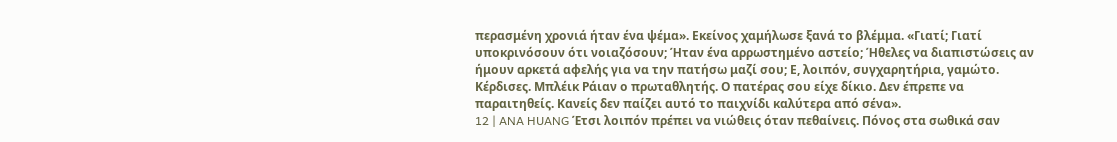περασμένη χρονιά ήταν ένα ψέμα». Εκείνος χαμήλωσε ξανά το βλέμμα. «Γιατί; Γιατί υποκρινόσουν ότι νοιαζόσουν; Ήταν ένα αρρωστημένο αστείο; Ήθελες να διαπιστώσεις αν ήμουν αρκετά αφελής για να την πατήσω μαζί σου; Ε, λοιπόν, συγχαρητήρια, γαμώτο. Κέρδισες. Μπλέικ Ράιαν ο πρωταθλητής. Ο πατέρας σου είχε δίκιο. Δεν έπρεπε να παραιτηθείς. Κανείς δεν παίζει αυτό το παιχνίδι καλύτερα από σένα».
12 | ANA HUANG Έτσι λοιπόν πρέπει να νιώθεις όταν πεθαίνεις. Πόνος στα σωθικά σαν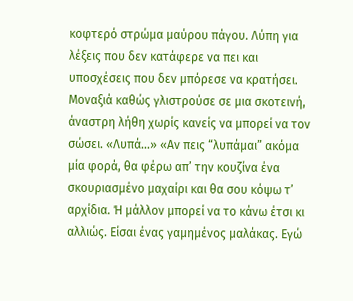κοφτερό στρώμα μαύρου πάγου. Λύπη για λέξεις που δεν κατάφερε να πει και υποσχέσεις που δεν μπόρεσε να κρατήσει. Μοναξιά καθώς γλιστρούσε σε μια σκοτεινή, άναστρη λήθη χωρίς κανείς να μπορεί να τον σώσει. «Λυπά…» «Αν πεις “λυπάμαι” ακόμα μία φορά, θα φέρω απ’ την κουζίνα ένα σκουριασμένο μαχαίρι και θα σου κόψω τ’ αρχίδια. Ή μάλλον μπορεί να το κάνω έτσι κι αλλιώς. Είσαι ένας γαμημένος μαλάκας. Εγώ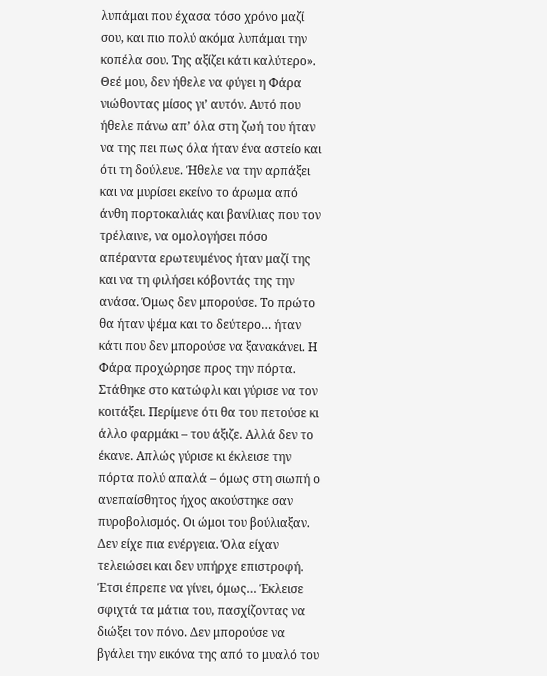λυπάμαι που έχασα τόσο χρόνο μαζί σου, και πιο πολύ ακόμα λυπάμαι την κοπέλα σου. Της αξίζει κάτι καλύτερο». Θεέ μου, δεν ήθελε να φύγει η Φάρα νιώθοντας μίσος γι’ αυτόν. Αυτό που ήθελε πάνω απ’ όλα στη ζωή του ήταν να της πει πως όλα ήταν ένα αστείο και ότι τη δούλευε. Ήθελε να την αρπάξει και να μυρίσει εκείνο το άρωμα από άνθη πορτοκαλιάς και βανίλιας που τον τρέλαινε, να ομολογήσει πόσο απέραντα ερωτευμένος ήταν μαζί της και να τη φιλήσει κόβοντάς της την ανάσα. Όμως δεν μπορούσε. Το πρώτο θα ήταν ψέμα και το δεύτερο… ήταν κάτι που δεν μπορούσε να ξανακάνει. Η Φάρα προχώρησε προς την πόρτα. Στάθηκε στο κατώφλι και γύρισε να τον κοιτάξει. Περίμενε ότι θα του πετούσε κι άλλο φαρμάκι – του άξιζε. Αλλά δεν το έκανε. Απλώς γύρισε κι έκλεισε την πόρτα πολύ απαλά – όμως στη σιωπή ο ανεπαίσθητος ήχος ακούστηκε σαν πυροβολισμός. Οι ώμοι του βούλιαξαν. Δεν είχε πια ενέργεια. Όλα είχαν τελειώσει και δεν υπήρχε επιστροφή. Έτσι έπρεπε να γίνει, όμως… Έκλεισε σφιχτά τα μάτια του, πασχίζοντας να διώξει τον πόνο. Δεν μπορούσε να βγάλει την εικόνα της από το μυαλό του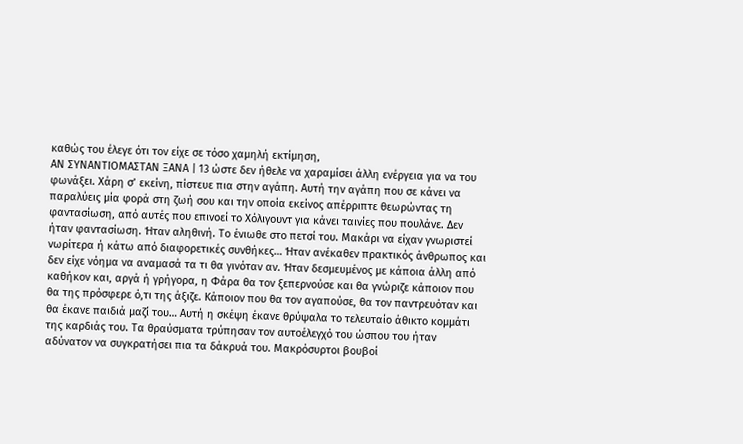καθώς του έλεγε ότι τον είχε σε τόσο χαμηλή εκτίμηση,
ΑΝ ΣΥΝΑΝΤΙΟΜΑΣΤΑΝ ΞΑΝΑ | 13 ώστε δεν ήθελε να χαραμίσει άλλη ενέργεια για να του φωνάξει. Χάρη σ’ εκείνη, πίστευε πια στην αγάπη. Αυτή την αγάπη που σε κάνει να παραλύεις μία φορά στη ζωή σου και την οποία εκείνος απέρριπτε θεωρώντας τη φαντασίωση, από αυτές που επινοεί το Χόλιγουντ για κάνει ταινίες που πουλάνε. Δεν ήταν φαντασίωση. Ήταν αληθινή. Το ένιωθε στο πετσί του. Μακάρι να είχαν γνωριστεί νωρίτερα ή κάτω από διαφορετικές συνθήκες… Ήταν ανέκαθεν πρακτικός άνθρωπος και δεν είχε νόημα να αναμασά τα τι θα γινόταν αν. Ήταν δεσμευμένος με κάποια άλλη από καθήκον και, αργά ή γρήγορα, η Φάρα θα τον ξεπερνούσε και θα γνώριζε κάποιον που θα της πρόσφερε ό,τι της άξιζε. Κάποιον που θα τον αγαπούσε, θα τον παντρευόταν και θα έκανε παιδιά μαζί του… Αυτή η σκέψη έκανε θρύψαλα το τελευταίο άθικτο κομμάτι της καρδιάς του. Τα θραύσματα τρύπησαν τον αυτοέλεγχό του ώσπου του ήταν αδύνατον να συγκρατήσει πια τα δάκρυά του. Μακρόσυρτοι βουβοί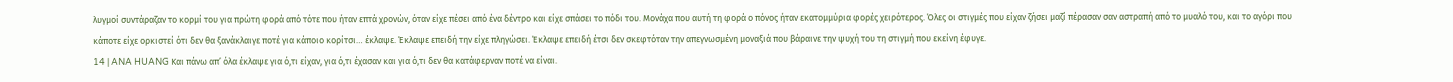λυγμοί συντάραζαν το κορμί του για πρώτη φορά από τότε που ήταν επτά χρονών, όταν είχε πέσει από ένα δέντρο και είχε σπάσει το πόδι του. Μονάχα που αυτή τη φορά ο πόνος ήταν εκατομμύρια φορές χειρότερος. Όλες οι στιγμές που είχαν ζήσει μαζί πέρασαν σαν αστραπή από το μυαλό του, και το αγόρι που κάποτε είχε ορκιστεί ότι δεν θα ξανάκλαιγε ποτέ για κάποιο κορίτσι… έκλαψε. Έκλαψε επειδή την είχε πληγώσει. Έκλαψε επειδή έτσι δεν σκεφτόταν την απεγνωσμένη μοναξιά που βάραινε την ψυχή του τη στιγμή που εκείνη έφυγε.
14 | ANA HUANG Και πάνω απ’ όλα έκλαψε για ό,τι είχαν, για ό,τι έχασαν και για ό,τι δεν θα κατάφερναν ποτέ να είναι.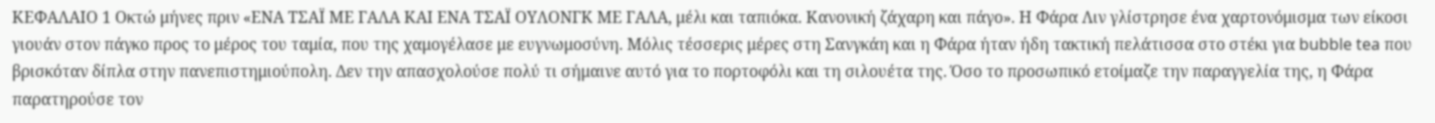ΚΕΦΑΛΑΙΟ 1 Οκτώ μήνες πριν «ΕΝΑ ΤΣΑΪ ΜΕ ΓΑΛΑ ΚΑΙ ΕΝΑ ΤΣΑΪ ΟΥΛΟΝΓΚ ΜΕ ΓΑΛΑ, μέλι και ταπιόκα. Κανονική ζάχαρη και πάγο». Η Φάρα Λιν γλίστρησε ένα χαρτονόμισμα των είκοσι γιουάν στον πάγκο προς το μέρος του ταμία, που της χαμογέλασε με ευγνωμοσύνη. Μόλις τέσσερις μέρες στη Σανγκάη και η Φάρα ήταν ήδη τακτική πελάτισσα στο στέκι για bubble tea που βρισκόταν δίπλα στην πανεπιστημιούπολη. Δεν την απασχολούσε πολύ τι σήμαινε αυτό για το πορτοφόλι και τη σιλουέτα της. Όσο το προσωπικό ετοίμαζε την παραγγελία της, η Φάρα παρατηρούσε τον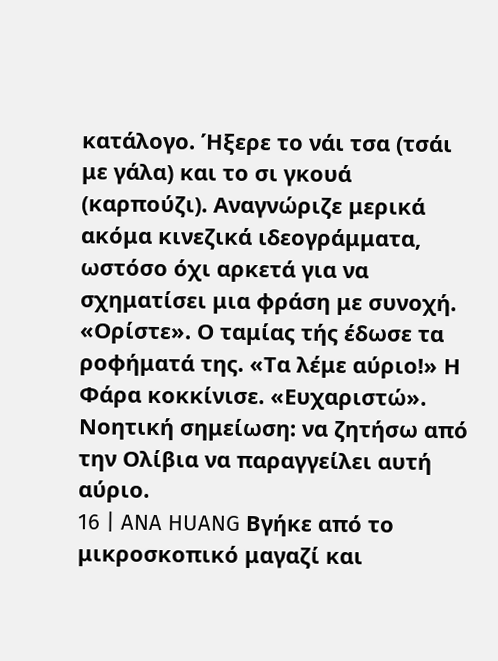κατάλογο. Ήξερε το νάι τσα (τσάι με γάλα) και το σι γκουά (καρπούζι). Αναγνώριζε μερικά ακόμα κινεζικά ιδεογράμματα, ωστόσο όχι αρκετά για να σχηματίσει μια φράση με συνοχή. «Ορίστε». Ο ταμίας τής έδωσε τα ροφήματά της. «Τα λέμε αύριο!» Η Φάρα κοκκίνισε. «Ευχαριστώ». Νοητική σημείωση: να ζητήσω από την Ολίβια να παραγγείλει αυτή αύριο.
16 | ANA HUANG Βγήκε από το μικροσκοπικό μαγαζί και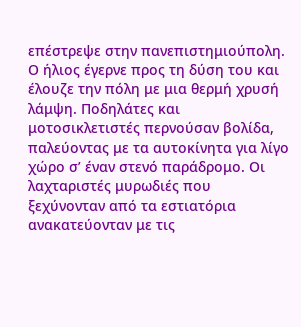επέστρεψε στην πανεπιστημιούπολη. Ο ήλιος έγερνε προς τη δύση του και έλουζε την πόλη με μια θερμή χρυσή λάμψη. Ποδηλάτες και μοτοσικλετιστές περνούσαν βολίδα, παλεύοντας με τα αυτοκίνητα για λίγο χώρο σ’ έναν στενό παράδρομο. Οι λαχταριστές μυρωδιές που ξεχύνονταν από τα εστιατόρια ανακατεύονταν με τις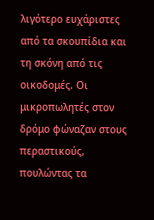λιγότερο ευχάριστες από τα σκουπίδια και τη σκόνη από τις οικοδομές. Οι μικροπωλητές στον δρόμο φώναζαν στους περαστικούς, πουλώντας τα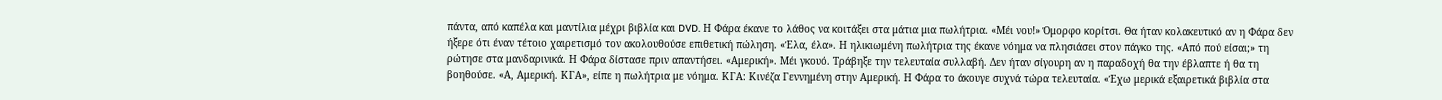πάντα, από καπέλα και μαντίλια μέχρι βιβλία και DVD. Η Φάρα έκανε το λάθος να κοιτάξει στα μάτια μια πωλήτρια. «Μέι νου!» Όμορφο κορίτσι. Θα ήταν κολακευτικό αν η Φάρα δεν ήξερε ότι έναν τέτοιο χαιρετισμό τον ακολουθούσε επιθετική πώληση. «Έλα, έλα». Η ηλικιωμένη πωλήτρια της έκανε νόημα να πλησιάσει στον πάγκο της. «Από πού είσαι;» τη ρώτησε στα μανδαρινικά. Η Φάρα δίστασε πριν απαντήσει. «Αμερική». Μέι γκουό. Τράβηξε την τελευταία συλλαβή. Δεν ήταν σίγουρη αν η παραδοχή θα την έβλαπτε ή θα τη βοηθούσε. «Α, Αμερική. ΚΓΑ», είπε η πωλήτρια με νόημα. ΚΓΑ: Κινέζα Γεννημένη στην Αμερική. Η Φάρα το άκουγε συχνά τώρα τελευταία. «Έχω μερικά εξαιρετικά βιβλία στα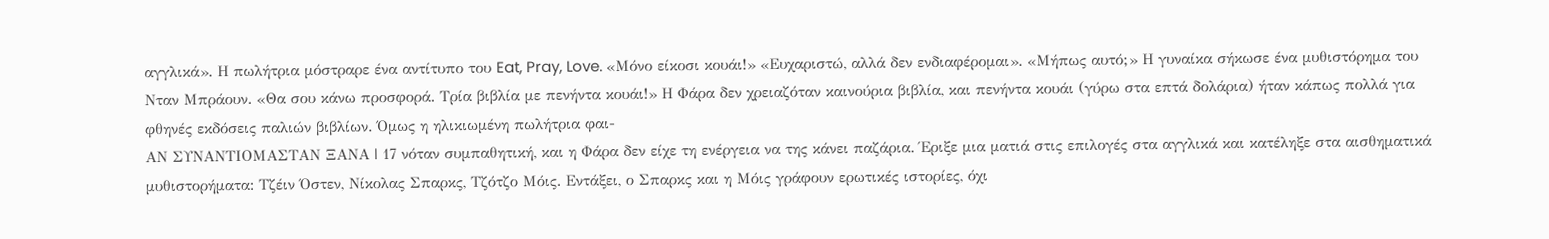αγγλικά». Η πωλήτρια μόστραρε ένα αντίτυπο του Eat, Pray, Love. «Μόνο είκοσι κουάι!» «Ευχαριστώ, αλλά δεν ενδιαφέρομαι». «Μήπως αυτό;» Η γυναίκα σήκωσε ένα μυθιστόρημα του Νταν Μπράουν. «Θα σου κάνω προσφορά. Τρία βιβλία με πενήντα κουάι!» Η Φάρα δεν χρειαζόταν καινούρια βιβλία, και πενήντα κουάι (γύρω στα επτά δολάρια) ήταν κάπως πολλά για φθηνές εκδόσεις παλιών βιβλίων. Όμως η ηλικιωμένη πωλήτρια φαι-
ΑΝ ΣΥΝΑΝΤΙΟΜΑΣΤΑΝ ΞΑΝΑ | 17 νόταν συμπαθητική, και η Φάρα δεν είχε τη ενέργεια να της κάνει παζάρια. Έριξε μια ματιά στις επιλογές στα αγγλικά και κατέληξε στα αισθηματικά μυθιστορήματα: Τζέιν Όστεν, Νίκολας Σπαρκς, Τζότζο Μόις. Εντάξει, ο Σπαρκς και η Μόις γράφουν ερωτικές ιστορίες, όχι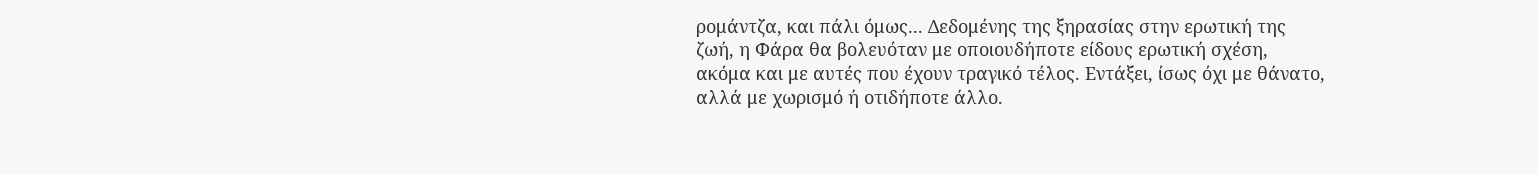ρομάντζα, και πάλι όμως... Δεδομένης της ξηρασίας στην ερωτική της ζωή, η Φάρα θα βολευόταν με οποιουδήποτε είδους ερωτική σχέση, ακόμα και με αυτές που έχουν τραγικό τέλος. Εντάξει, ίσως όχι με θάνατο, αλλά με χωρισμό ή οτιδήποτε άλλο.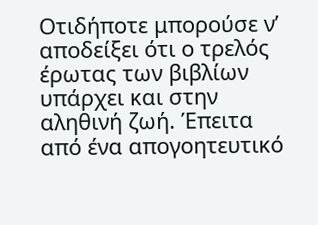Οτιδήποτε μπορούσε ν’ αποδείξει ότι ο τρελός έρωτας των βιβλίων υπάρχει και στην αληθινή ζωή. Έπειτα από ένα απογοητευτικό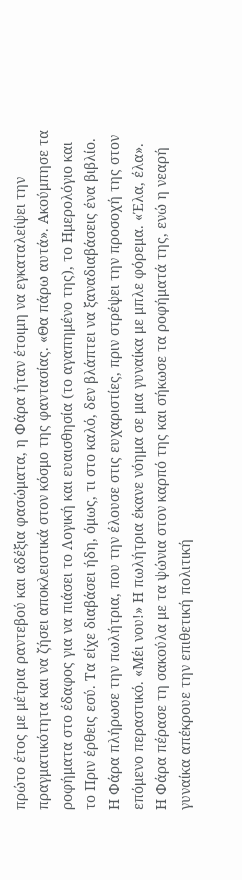πρώτο έτος με μέτρια ραντεβού και αδέξια φασώματα, η Φάρα ήταν έτοιμη να εγκαταλείψει την πραγματικότητα και να ζήσει αποκλειστικά στον κόσμο της φαντασίας. «Θα πάρω αυτά». Ακούμπησε τα ροφήματα στο έδαφος για να πιάσει το Λογική και ευαισθησία (το αγαπημένο της), το Ημερολόγιο και το Πριν έρθεις εσύ. Τα είχε διαβάσει ήδη, όμως, τι στο καλό, δεν βλάπτει να ξαναδιαβάσεις ένα βιβλίο. Η Φάρα πλήρωσε την πωλήτρια, που την έλουσε στις ευχαριστίες, πριν στρέψει την προσοχή της στον επόμενο περαστικό. «Μέι νου!» Η πωλήτρια έκανε νόημα σε μια γυναίκα με μπλε φόρεμα. «Έλα, έλα». Η Φάρα πέρασε τη σακούλα με τα ψώνια στον καρπό της και σήκωσε τα ροφήματά της, ενώ η νεαρή γυναίκα απέκρουε την επιθετική πολιτική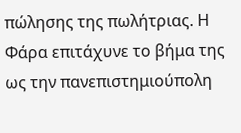πώλησης της πωλήτριας. Η Φάρα επιτάχυνε το βήμα της ως την πανεπιστημιούπολη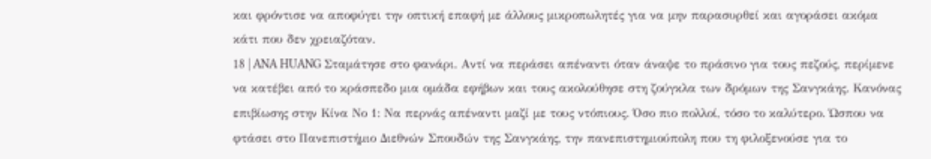και φρόντισε να αποφύγει την οπτική επαφή με άλλους μικροπωλητές για να μην παρασυρθεί και αγοράσει ακόμα κάτι που δεν χρειαζόταν.
18 | ANA HUANG Σταμάτησε στο φανάρι. Αντί να περάσει απέναντι όταν άναψε το πράσινο για τους πεζούς, περίμενε να κατέβει από το κράσπεδο μια ομάδα εφήβων και τους ακολούθησε στη ζούγκλα των δρόμων της Σανγκάης. Κανόνας επιβίωσης στην Κίνα Νο 1: Να περνάς απέναντι μαζί με τους ντόπιους. Όσο πιο πολλοί, τόσο το καλύτερο. Ώσπου να φτάσει στο Πανεπιστήμιο Διεθνών Σπουδών της Σανγκάης, την πανεπιστημιούπολη που τη φιλοξενούσε για το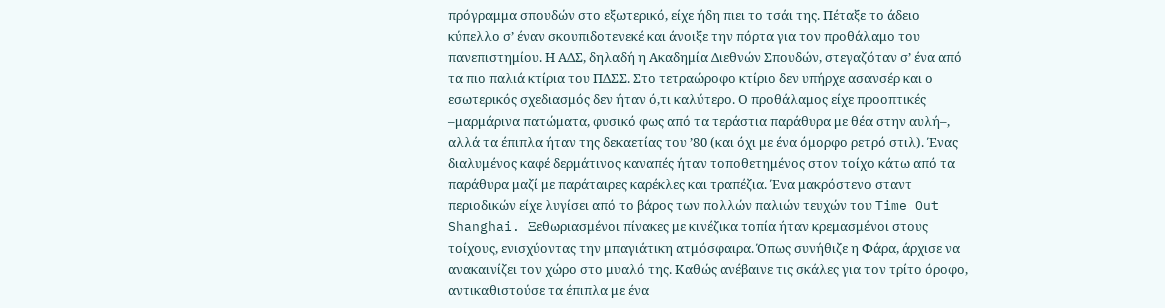πρόγραμμα σπουδών στο εξωτερικό, είχε ήδη πιει το τσάι της. Πέταξε το άδειο κύπελλο σ’ έναν σκουπιδοτενεκέ και άνοιξε την πόρτα για τον προθάλαμο του πανεπιστημίου. Η ΑΔΣ, δηλαδή η Ακαδημία Διεθνών Σπουδών, στεγαζόταν σ’ ένα από τα πιο παλιά κτίρια του ΠΔΣΣ. Στο τετραώροφο κτίριο δεν υπήρχε ασανσέρ και ο εσωτερικός σχεδιασμός δεν ήταν ό,τι καλύτερο. Ο προθάλαμος είχε προοπτικές –μαρμάρινα πατώματα, φυσικό φως από τα τεράστια παράθυρα με θέα στην αυλή–, αλλά τα έπιπλα ήταν της δεκαετίας του ’80 (και όχι με ένα όμορφο ρετρό στιλ). Ένας διαλυμένος καφέ δερμάτινος καναπές ήταν τοποθετημένος στον τοίχο κάτω από τα παράθυρα μαζί με παράταιρες καρέκλες και τραπέζια. Ένα μακρόστενο σταντ περιοδικών είχε λυγίσει από το βάρος των πολλών παλιών τευχών του Time Out Shanghai. Ξεθωριασμένοι πίνακες με κινέζικα τοπία ήταν κρεμασμένοι στους τοίχους, ενισχύοντας την μπαγιάτικη ατμόσφαιρα. Όπως συνήθιζε η Φάρα, άρχισε να ανακαινίζει τον χώρο στο μυαλό της. Καθώς ανέβαινε τις σκάλες για τον τρίτο όροφο, αντικαθιστούσε τα έπιπλα με ένα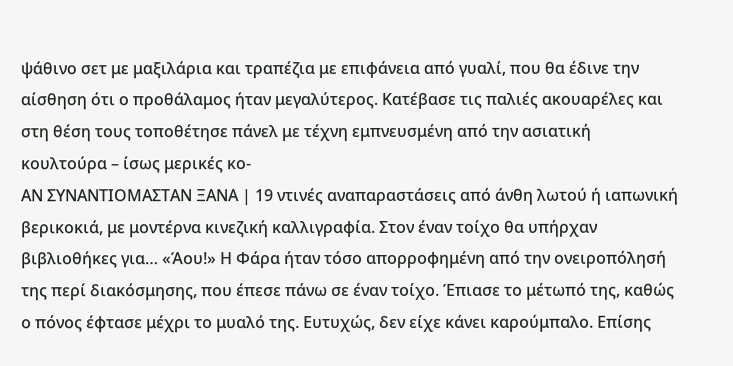ψάθινο σετ με μαξιλάρια και τραπέζια με επιφάνεια από γυαλί, που θα έδινε την αίσθηση ότι ο προθάλαμος ήταν μεγαλύτερος. Κατέβασε τις παλιές ακουαρέλες και στη θέση τους τοποθέτησε πάνελ με τέχνη εμπνευσμένη από την ασιατική κουλτούρα – ίσως μερικές κο-
ΑΝ ΣΥΝΑΝΤΙΟΜΑΣΤΑΝ ΞΑΝΑ | 19 ντινές αναπαραστάσεις από άνθη λωτού ή ιαπωνική βερικοκιά, με μοντέρνα κινεζική καλλιγραφία. Στον έναν τοίχο θα υπήρχαν βιβλιοθήκες για… «Άου!» Η Φάρα ήταν τόσο απορροφημένη από την ονειροπόλησή της περί διακόσμησης, που έπεσε πάνω σε έναν τοίχο. Έπιασε το μέτωπό της, καθώς ο πόνος έφτασε μέχρι το μυαλό της. Ευτυχώς, δεν είχε κάνει καρούμπαλο. Επίσης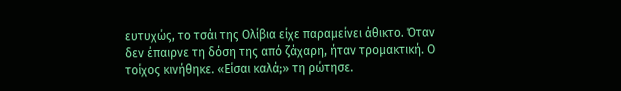ευτυχώς, το τσάι της Ολίβια είχε παραμείνει άθικτο. Όταν δεν έπαιρνε τη δόση της από ζάχαρη, ήταν τρομακτική. Ο τοίχος κινήθηκε. «Είσαι καλά;» τη ρώτησε.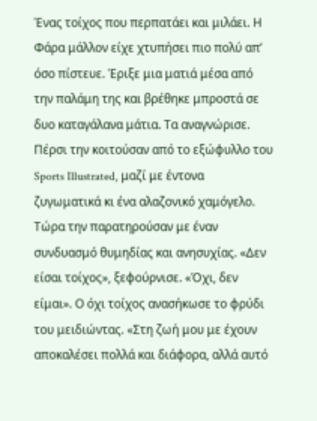Ένας τοίχος που περπατάει και μιλάει. Η Φάρα μάλλον είχε χτυπήσει πιο πολύ απ’ όσο πίστευε. Έριξε μια ματιά μέσα από την παλάμη της και βρέθηκε μπροστά σε δυο καταγάλανα μάτια. Τα αναγνώρισε. Πέρσι την κοιτούσαν από το εξώφυλλο του Sports Illustrated, μαζί με έντονα ζυγωματικά κι ένα αλαζονικό χαμόγελο. Τώρα την παρατηρούσαν με έναν συνδυασμό θυμηδίας και ανησυχίας. «Δεν είσαι τοίχος», ξεφούρνισε. «Όχι, δεν είμαι». Ο όχι τοίχος ανασήκωσε το φρύδι του μειδιώντας. «Στη ζωή μου με έχουν αποκαλέσει πολλά και διάφορα, αλλά αυτό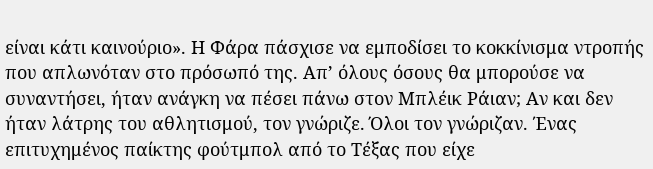είναι κάτι καινούριο». Η Φάρα πάσχισε να εμποδίσει το κοκκίνισμα ντροπής που απλωνόταν στο πρόσωπό της. Απ’ όλους όσους θα μπορούσε να συναντήσει, ήταν ανάγκη να πέσει πάνω στον Μπλέικ Ράιαν; Αν και δεν ήταν λάτρης του αθλητισμού, τον γνώριζε. Όλοι τον γνώριζαν. Ένας επιτυχημένος παίκτης φούτμπολ από το Τέξας που είχε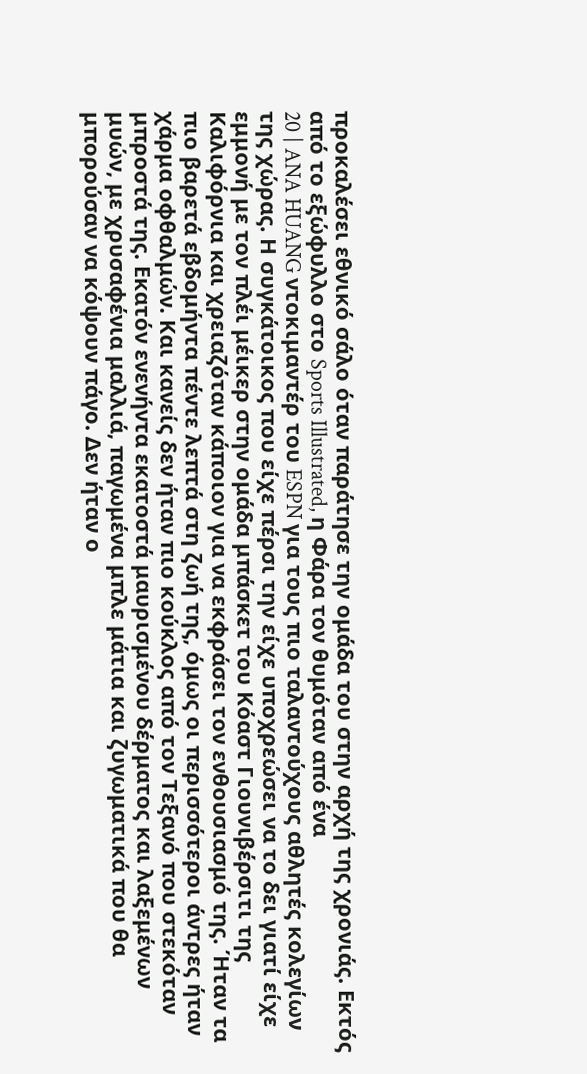προκαλέσει εθνικό σάλο όταν παράτησε την ομάδα του στην αρχή της χρονιάς. Εκτός από το εξώφυλλο στο Sports Illustrated, η Φάρα τον θυμόταν από ένα
20 | ANA HUANG ντοκιμαντέρ του ESPN για τους πιο ταλαντούχους αθλητές κολεγίων της χώρας. Η συγκάτοικος που είχε πέρσι την είχε υποχρεώσει να το δει γιατί είχε εμμονή με τον πλέι μέικερ στην ομάδα μπάσκετ του Κόαστ Γιουνιβέρσιτι της Καλιφόρνια και χρειαζόταν κάποιον για να εκφράσει τον ενθουσιασμό της. Ήταν τα πιο βαρετά εβδομήντα πέντε λεπτά στη ζωή της, όμως οι περισσότεροι άντρες ήταν χάρμα οφθαλμών. Και κανείς δεν ήταν πιο κούκλος από τον Τεξανό που στεκόταν μπροστά της. Εκατόν ενενήντα εκατοστά μαυρισμένου δέρματος και λαξεμένων μυών, με χρυσαφένια μαλλιά, παγωμένα μπλε μάτια και ζυγωματικά που θα μπορούσαν να κόψουν πάγο. Δεν ήταν ο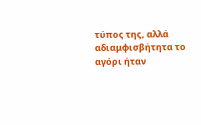τύπος της, αλλά αδιαμφισβήτητα το αγόρι ήταν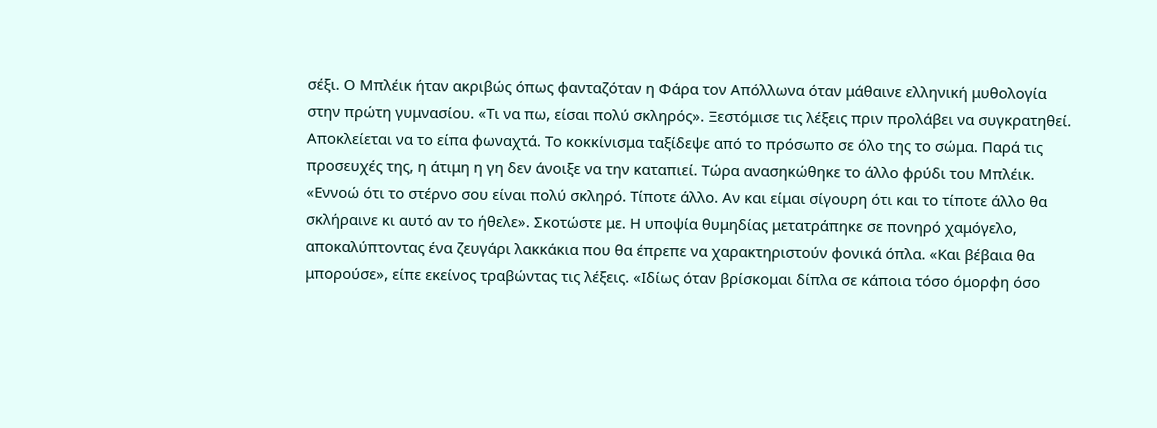σέξι. Ο Μπλέικ ήταν ακριβώς όπως φανταζόταν η Φάρα τον Απόλλωνα όταν μάθαινε ελληνική μυθολογία στην πρώτη γυμνασίου. «Τι να πω, είσαι πολύ σκληρός». Ξεστόμισε τις λέξεις πριν προλάβει να συγκρατηθεί. Αποκλείεται να το είπα φωναχτά. Το κοκκίνισμα ταξίδεψε από το πρόσωπο σε όλο της το σώμα. Παρά τις προσευχές της, η άτιμη η γη δεν άνοιξε να την καταπιεί. Τώρα ανασηκώθηκε το άλλο φρύδι του Μπλέικ. «Εννοώ ότι το στέρνο σου είναι πολύ σκληρό. Τίποτε άλλο. Αν και είμαι σίγουρη ότι και το τίποτε άλλο θα σκλήραινε κι αυτό αν το ήθελε». Σκοτώστε με. Η υποψία θυμηδίας μετατράπηκε σε πονηρό χαμόγελο, αποκαλύπτοντας ένα ζευγάρι λακκάκια που θα έπρεπε να χαρακτηριστούν φονικά όπλα. «Και βέβαια θα μπορούσε», είπε εκείνος τραβώντας τις λέξεις. «Ιδίως όταν βρίσκομαι δίπλα σε κάποια τόσο όμορφη όσο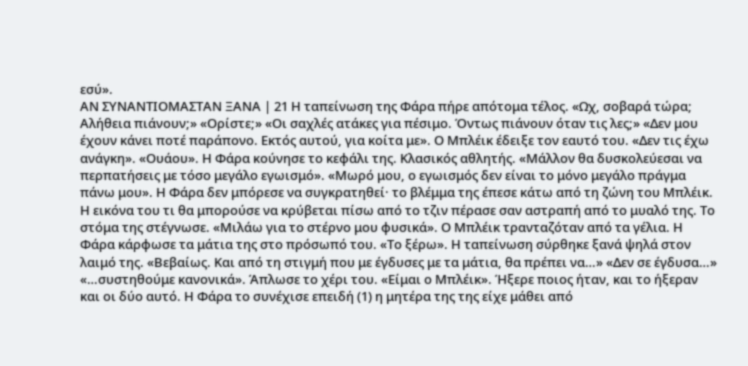εσύ».
ΑΝ ΣΥΝΑΝΤΙΟΜΑΣΤΑΝ ΞΑΝΑ | 21 Η ταπείνωση της Φάρα πήρε απότομα τέλος. «Ωχ, σοβαρά τώρα; Αλήθεια πιάνουν;» «Ορίστε;» «Οι σαχλές ατάκες για πέσιμο. Όντως πιάνουν όταν τις λες;» «Δεν μου έχουν κάνει ποτέ παράπονο. Εκτός αυτού, για κοίτα με». Ο Μπλέικ έδειξε τον εαυτό του. «Δεν τις έχω ανάγκη». «Ουάου». Η Φάρα κούνησε το κεφάλι της. Κλασικός αθλητής. «Μάλλον θα δυσκολεύεσαι να περπατήσεις με τόσο μεγάλο εγωισμό». «Μωρό μου, ο εγωισμός δεν είναι το μόνο μεγάλο πράγμα πάνω μου». Η Φάρα δεν μπόρεσε να συγκρατηθεί· το βλέμμα της έπεσε κάτω από τη ζώνη του Μπλέικ. Η εικόνα του τι θα μπορούσε να κρύβεται πίσω από το τζιν πέρασε σαν αστραπή από το μυαλό της. Το στόμα της στέγνωσε. «Μιλάω για το στέρνο μου φυσικά». Ο Μπλέικ τρανταζόταν από τα γέλια. Η Φάρα κάρφωσε τα μάτια της στο πρόσωπό του. «Το ξέρω». Η ταπείνωση σύρθηκε ξανά ψηλά στον λαιμό της. «Βεβαίως. Και από τη στιγμή που με έγδυσες με τα μάτια, θα πρέπει να…» «Δεν σε έγδυσα…» «…συστηθούμε κανονικά». Άπλωσε το χέρι του. «Είμαι ο Μπλέικ». Ήξερε ποιος ήταν, και το ήξεραν και οι δύο αυτό. Η Φάρα το συνέχισε επειδή (1) η μητέρα της της είχε μάθει από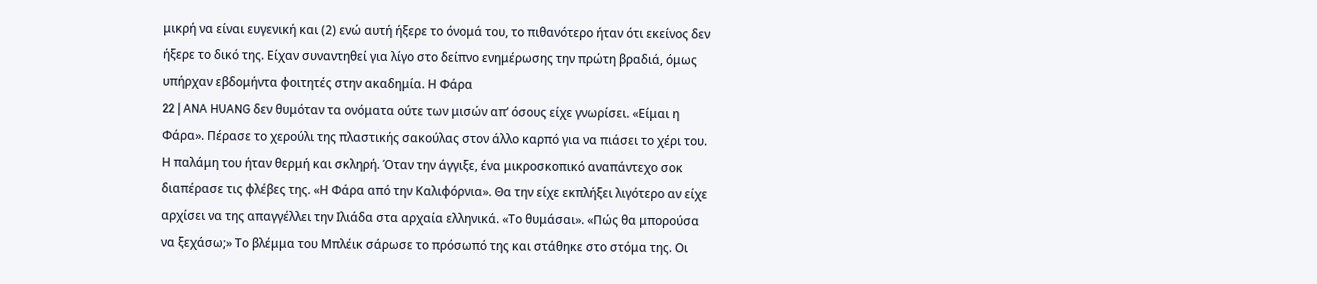μικρή να είναι ευγενική και (2) ενώ αυτή ήξερε το όνομά του, το πιθανότερο ήταν ότι εκείνος δεν ήξερε το δικό της. Είχαν συναντηθεί για λίγο στο δείπνο ενημέρωσης την πρώτη βραδιά, όμως υπήρχαν εβδομήντα φοιτητές στην ακαδημία. Η Φάρα
22 | ANA HUANG δεν θυμόταν τα ονόματα ούτε των μισών απ’ όσους είχε γνωρίσει. «Είμαι η Φάρα». Πέρασε το χερούλι της πλαστικής σακούλας στον άλλο καρπό για να πιάσει το χέρι του. Η παλάμη του ήταν θερμή και σκληρή. Όταν την άγγιξε, ένα μικροσκοπικό αναπάντεχο σοκ διαπέρασε τις φλέβες της. «Η Φάρα από την Καλιφόρνια». Θα την είχε εκπλήξει λιγότερο αν είχε αρχίσει να της απαγγέλλει την Ιλιάδα στα αρχαία ελληνικά. «Το θυμάσαι». «Πώς θα μπορούσα να ξεχάσω;» Το βλέμμα του Μπλέικ σάρωσε το πρόσωπό της και στάθηκε στο στόμα της. Οι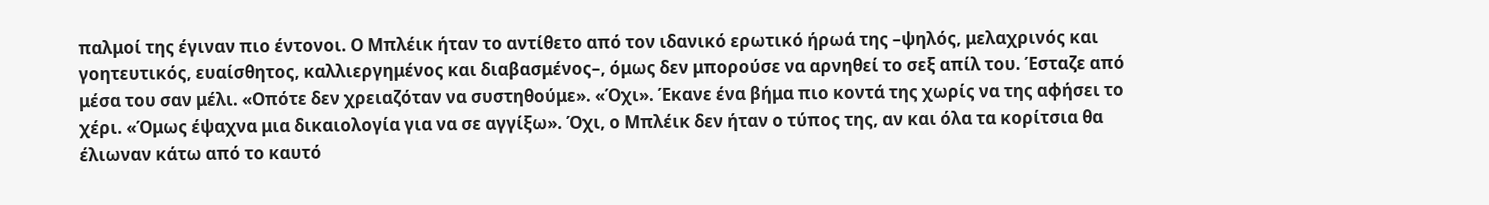παλμοί της έγιναν πιο έντονοι. Ο Μπλέικ ήταν το αντίθετο από τον ιδανικό ερωτικό ήρωά της –ψηλός, μελαχρινός και γοητευτικός, ευαίσθητος, καλλιεργημένος και διαβασμένος–, όμως δεν μπορούσε να αρνηθεί το σεξ απίλ του. Έσταζε από μέσα του σαν μέλι. «Οπότε δεν χρειαζόταν να συστηθούμε». «Όχι». Έκανε ένα βήμα πιο κοντά της χωρίς να της αφήσει το χέρι. «Όμως έψαχνα μια δικαιολογία για να σε αγγίξω». Όχι, ο Μπλέικ δεν ήταν ο τύπος της, αν και όλα τα κορίτσια θα έλιωναν κάτω από το καυτό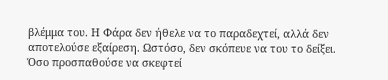βλέμμα του. Η Φάρα δεν ήθελε να το παραδεχτεί, αλλά δεν αποτελούσε εξαίρεση. Ωστόσο, δεν σκόπευε να του το δείξει. Όσο προσπαθούσε να σκεφτεί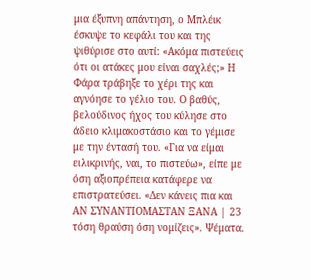μια έξυπνη απάντηση, ο Μπλέικ έσκυψε το κεφάλι του και της ψιθύρισε στο αυτί: «Ακόμα πιστεύεις ότι οι ατάκες μου είναι σαχλές;» Η Φάρα τράβηξε το χέρι της και αγνόησε το γέλιο του. Ο βαθύς, βελούδινος ήχος του κύλησε στο άδειο κλιμακοστάσιο και το γέμισε με την έντασή του. «Για να είμαι ειλικρινής, ναι, το πιστεύω», είπε με όση αξιοπρέπεια κατάφερε να επιστρατεύσει. «Δεν κάνεις πια και
ΑΝ ΣΥΝΑΝΤΙΟΜΑΣΤΑΝ ΞΑΝΑ | 23 τόση θραύση όση νομίζεις». Ψέματα.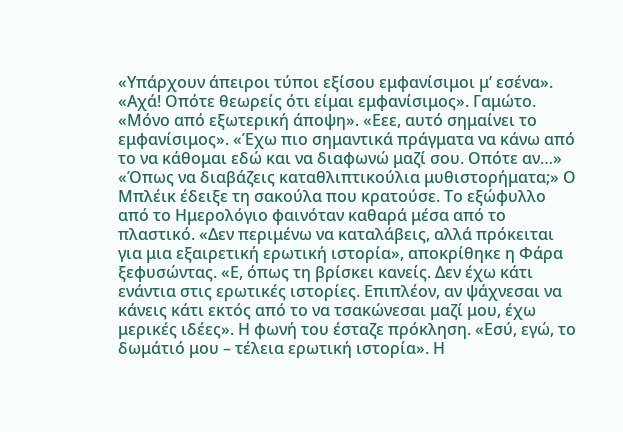«Υπάρχουν άπειροι τύποι εξίσου εμφανίσιμοι μ’ εσένα». «Αχά! Οπότε θεωρείς ότι είμαι εμφανίσιμος». Γαμώτο. «Μόνο από εξωτερική άποψη». «Εεε, αυτό σημαίνει το εμφανίσιμος». «Έχω πιο σημαντικά πράγματα να κάνω από το να κάθομαι εδώ και να διαφωνώ μαζί σου. Οπότε αν…» «Όπως να διαβάζεις καταθλιπτικούλια μυθιστορήματα;» Ο Μπλέικ έδειξε τη σακούλα που κρατούσε. Το εξώφυλλο από το Ημερολόγιο φαινόταν καθαρά μέσα από το πλαστικό. «Δεν περιμένω να καταλάβεις, αλλά πρόκειται για μια εξαιρετική ερωτική ιστορία», αποκρίθηκε η Φάρα ξεφυσώντας. «Ε, όπως τη βρίσκει κανείς. Δεν έχω κάτι ενάντια στις ερωτικές ιστορίες. Επιπλέον, αν ψάχνεσαι να κάνεις κάτι εκτός από το να τσακώνεσαι μαζί μου, έχω μερικές ιδέες». Η φωνή του έσταζε πρόκληση. «Εσύ, εγώ, το δωμάτιό μου – τέλεια ερωτική ιστορία». Η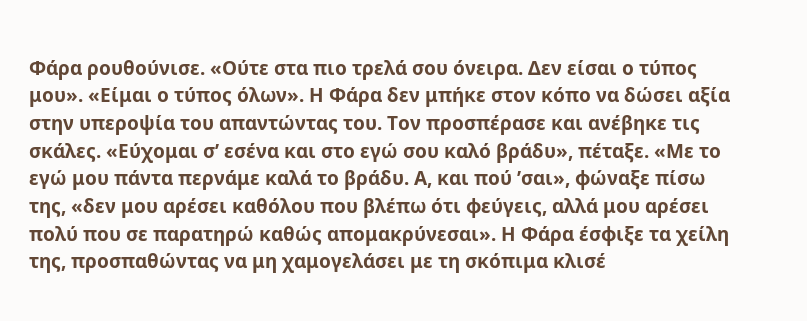Φάρα ρουθούνισε. «Ούτε στα πιο τρελά σου όνειρα. Δεν είσαι ο τύπος μου». «Είμαι ο τύπος όλων». Η Φάρα δεν μπήκε στον κόπο να δώσει αξία στην υπεροψία του απαντώντας του. Τον προσπέρασε και ανέβηκε τις σκάλες. «Εύχομαι σ’ εσένα και στο εγώ σου καλό βράδυ», πέταξε. «Με το εγώ μου πάντα περνάμε καλά το βράδυ. Α, και πού ’σαι», φώναξε πίσω της, «δεν μου αρέσει καθόλου που βλέπω ότι φεύγεις, αλλά μου αρέσει πολύ που σε παρατηρώ καθώς απομακρύνεσαι». Η Φάρα έσφιξε τα χείλη της, προσπαθώντας να μη χαμογελάσει με τη σκόπιμα κλισέ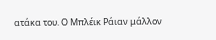ατάκα του. Ο Μπλέικ Ράιαν μάλλον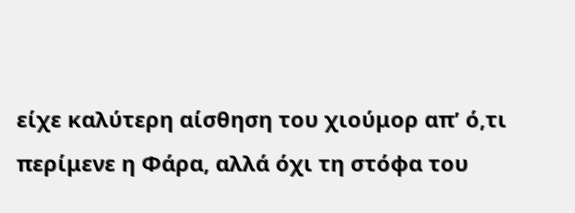είχε καλύτερη αίσθηση του χιούμορ απ’ ό,τι περίμενε η Φάρα, αλλά όχι τη στόφα του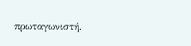πρωταγωνιστή.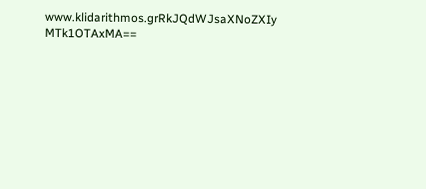www.klidarithmos.grRkJQdWJsaXNoZXIy MTk1OTAxMA==